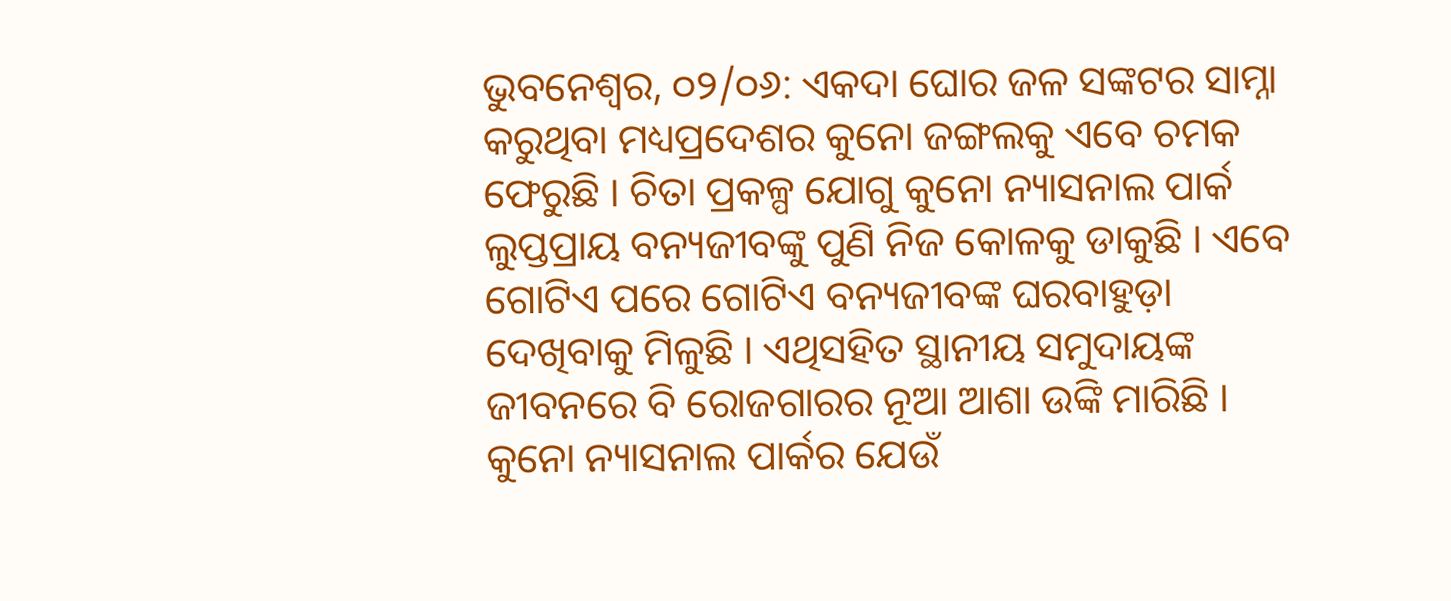ଭୁବନେଶ୍ବର, ୦୨/୦୬: ଏକଦା ଘୋର ଜଳ ସଙ୍କଟର ସାମ୍ନା କରୁଥିବା ମଧ୍ୟପ୍ରଦେଶର କୁନୋ ଜଙ୍ଗଲକୁ ଏବେ ଚମକ ଫେରୁଛି । ଚିତା ପ୍ରକଳ୍ପ ଯୋଗୁ କୁନୋ ନ୍ୟାସନାଲ ପାର୍କ ଲୁପ୍ତପ୍ରାୟ ବନ୍ୟଜୀବଙ୍କୁ ପୁଣି ନିଜ କୋଳକୁ ଡାକୁଛି । ଏବେ ଗୋଟିଏ ପରେ ଗୋଟିଏ ବନ୍ୟଜୀବଙ୍କ ଘରବାହୁଡ଼ା ଦେଖିବାକୁ ମିଳୁଛି । ଏଥିସହିତ ସ୍ଥାନୀୟ ସମୁଦାୟଙ୍କ ଜୀବନରେ ବି ରୋଜଗାରର ନୂଆ ଆଶା ଉଙ୍କି ମାରିଛି । କୁନୋ ନ୍ୟାସନାଲ ପାର୍କର ଯେଉଁ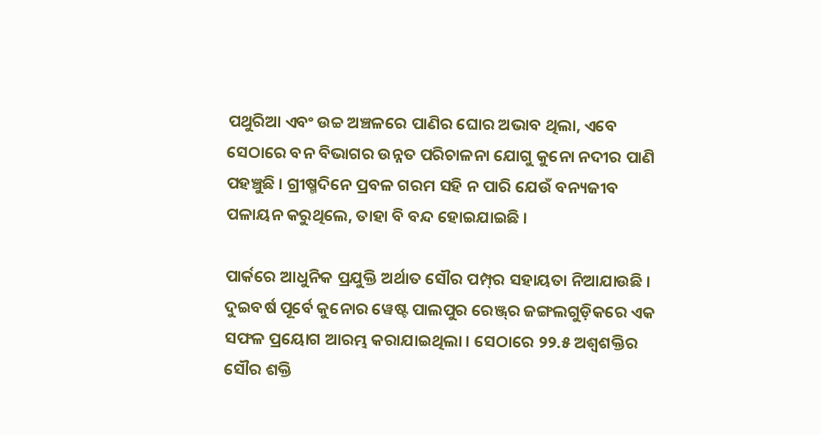ପଥୁରିଆ ଏବଂ ଉଚ୍ଚ ଅଞ୍ଚଳରେ ପାଣିର ଘୋର ଅଭାବ ଥିଲା, ଏବେ ସେଠାରେ ବନ ବିଭାଗର ଉନ୍ନତ ପରିଚାଳନା ଯୋଗୁ କୁନୋ ନଦୀର ପାଣି ପହଞ୍ଚୁଛି । ଗ୍ରୀଷ୍ମଦିନେ ପ୍ରବଳ ଗରମ ସହି ନ ପାରି ଯେଉଁ ବନ୍ୟଜୀବ ପଳାୟନ କରୁଥିଲେ, ତାହା ବି ବନ୍ଦ ହୋଇଯାଇଛି ।

ପାର୍କରେ ଆଧୁନିକ ପ୍ରଯୁକ୍ତି ଅର୍ଥାତ ସୌର ପମ୍ପ୍‌ର ସହାୟତା ନିଆଯାଉଛି । ଦୁଇବର୍ଷ ପୂର୍ବେ କୁନୋର ୱେଷ୍ଟ ପାଲପୁର ରେଞ୍ଜ୍‌ର ଜଙ୍ଗଲଗୁଡ଼ିକରେ ଏକ ସଫଳ ପ୍ରୟୋଗ ଆରମ୍ଭ କରାଯାଇଥିଲା । ସେଠାରେ ୨୨.୫ ଅଶ୍ୱଶକ୍ତିର ସୌର ଶକ୍ତି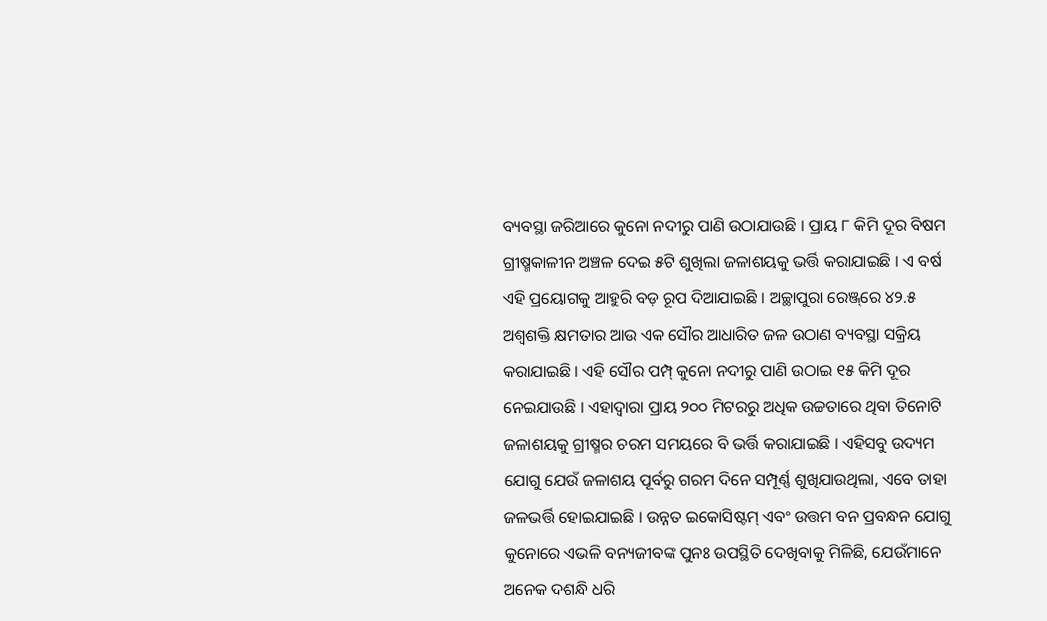ବ୍ୟବସ୍ଥା ଜରିଆରେ କୁନୋ ନଦୀରୁ ପାଣି ଉଠାଯାଉଛି । ପ୍ରାୟ ୮ କିମି ଦୂର ବିଷମ ଗ୍ରୀଷ୍ମକାଳୀନ ଅଞ୍ଚଳ ଦେଇ ୫ଟି ଶୁଖିଲା ଜଳାଶୟକୁ ଭର୍ତ୍ତି କରାଯାଇଛି । ଏ ବର୍ଷ ଏହି ପ୍ରୟୋଗକୁ ଆହୁରି ବଡ଼ ରୂପ ଦିଆଯାଇଛି । ଅଚ୍ଛାପୁରା ରେଞ୍ଜ୍‌ରେ ୪୨.୫ ଅଶ୍ୱଶକ୍ତି କ୍ଷମତାର ଆଉ ଏକ ସୌର ଆଧାରିତ ଜଳ ଉଠାଣ ବ୍ୟବସ୍ଥା ସକ୍ରିୟ କରାଯାଇଛି । ଏହି ସୌର ପମ୍ପ୍‌ କୁନୋ ନଦୀରୁ ପାଣି ଉଠାଇ ୧୫ କିମି ଦୂର ନେଇଯାଉଛି । ଏହାଦ୍ୱାରା ପ୍ରାୟ ୨୦୦ ମିଟରରୁ ଅଧିକ ଉଚ୍ଚତାରେ ଥିବା ତିନୋଟି ଜଳାଶୟକୁ ଗ୍ରୀଷ୍ମର ଚରମ ସମୟରେ ବି ଭର୍ତ୍ତି କରାଯାଇଛି । ଏହିସବୁ ଉଦ୍ୟମ ଯୋଗୁ ଯେଉଁ ଜଳାଶୟ ପୂର୍ବରୁ ଗରମ ଦିନେ ସମ୍ପୂର୍ଣ୍ଣ ଶୁଖିଯାଉଥିଲା, ଏବେ ତାହା ଜଳଭର୍ତ୍ତି ହୋଇଯାଇଛି । ଉନ୍ନତ ଇକୋସିଷ୍ଟମ୍‌ ଏବଂ ଉତ୍ତମ ବନ ପ୍ରବନ୍ଧନ ଯୋଗୁ କୁନୋରେ ଏଭଳି ବନ୍ୟଜୀବଙ୍କ ପୁନଃ ଉପସ୍ଥିତି ଦେଖିବାକୁ ମିଳିଛି, ଯେଉଁମାନେ ଅନେକ ଦଶନ୍ଧି ଧରି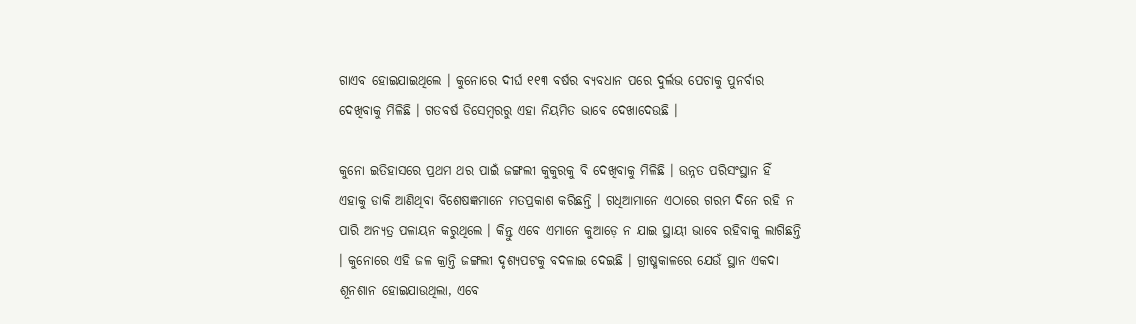ଗାଏବ ହୋଇଯାଇଥିଲେ । କୁନୋରେ ଦୀର୍ଘ ୧୧୩ ବର୍ଷର ବ୍ୟବଧାନ ପରେ ଦୁର୍ଲଭ ପେଚାକୁ ପୁନର୍ବାର ଦେଖିବାକୁ ମିଳିଛି । ଗତବର୍ଷ ଡିସେମ୍ବରରୁ ଏହା ନିୟମିତ ଭାବେ ଦେଖାଦେଉଛି ।

କୁନୋ ଇତିହାସରେ ପ୍ରଥମ ଥର ପାଇଁ ଜଙ୍ଗଲୀ କୁକୁରକୁ ବି ଦେଖିବାକୁ ମିଳିଛି । ଉନ୍ନତ ପରିସଂସ୍ଥାନ ହିଁ ଏହାକୁ ଡାକି ଆଣିଥିବା ବିଶେଷଜ୍ଞମାନେ ମତପ୍ରକାଶ କରିଛନ୍ତି । ଗଧିଆମାନେ ଏଠାରେ ଗରମ ଦିନେ ରହି ନ ପାରି ଅନ୍ୟତ୍ର ପଳାୟନ କରୁଥିଲେ । କିନ୍ତୁ ଏବେ ଏମାନେ କୁଆଡ଼େ ନ ଯାଇ ସ୍ଥାୟୀ ଭାବେ ରହିବାକୁ ଲାଗିଛନ୍ତି । କୁନୋରେ ଏହି ଜଳ କ୍ରାନ୍ତି ଜଙ୍ଗଲୀ ଦୃଶ୍ୟପଟକୁ ବଦଳାଇ ଦେଇଛି । ଗ୍ରୀଷ୍ମକାଳରେ ଯେଉଁ ସ୍ଥାନ ଏକଦା ଶୂନଶାନ ହୋଇଯାଉଥିଲା, ଏବେ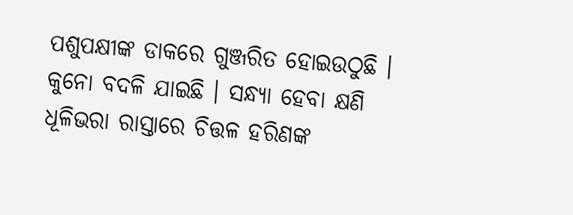ପଶୁପକ୍ଷୀଙ୍କ ଡାକରେ ଗୁଞ୍ଜରିତ ହୋଇଉଠୁଛି । କୁନୋ ବଦଳି ଯାଇଛି । ସନ୍ଧ୍ୟା ହେବା କ୍ଷଣି ଧୂଳିଭରା ରାସ୍ତାରେ ଚିତ୍ତଳ ହରିଣଙ୍କ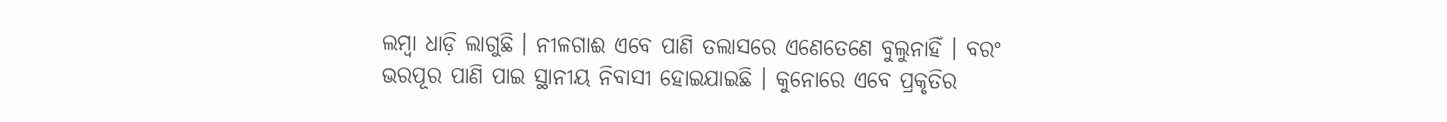ଲମ୍ବା ଧାଡ଼ି ଲାଗୁଛି । ନୀଳଗାଈ ଏବେ ପାଣି ତଲାସରେ ଏଣେତେଣେ ବୁଲୁନାହିଁ । ବରଂ ଭରପୂର ପାଣି ପାଇ ସ୍ଥାନୀୟ ନିବାସୀ ହୋଇଯାଇଛି । କୁନୋରେ ଏବେ ପ୍ରକୃତିର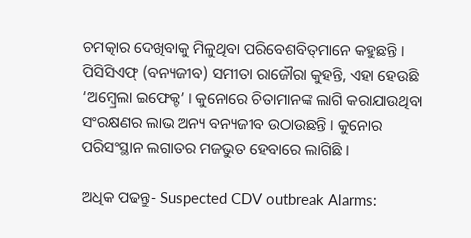ଚମତ୍କାର ଦେଖିବାକୁ ମିଳୁଥିବା ପରିବେଶବିତ୍‌ମାନେ କହୁଛନ୍ତି । ପିସିସିଏଫ୍‌ (ବନ୍ୟଜୀବ) ସମୀତା ରାଜୌରା କୁହନ୍ତି, ଏହା ହେଉଛି ‘ଅମ୍ବ୍ରେଲା ଇଫେକ୍ଟ’ । କୁନୋରେ ଚିତାମାନଙ୍କ ଲାଗି କରାଯାଉଥିବା ସଂରକ୍ଷଣର ଲାଭ ଅନ୍ୟ ବନ୍ୟଜୀବ ଉଠାଉଛନ୍ତି । କୁନୋର ପରିସଂସ୍ଥାନ ଲଗାତର ମଜଭୁତ ହେବାରେ ଲାଗିଛି ।

ଅଧିକ ପଢନ୍ତୁ- Suspected CDV outbreak Alarms: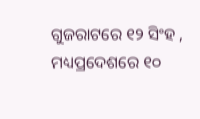ଗୁଜରାଟରେ ୧୨ ସିଂହ , ମଧ୍ୟପ୍ରଦେଶରେ ୧୦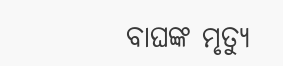ବାଘଙ୍କ ମୃତ୍ୟୁ